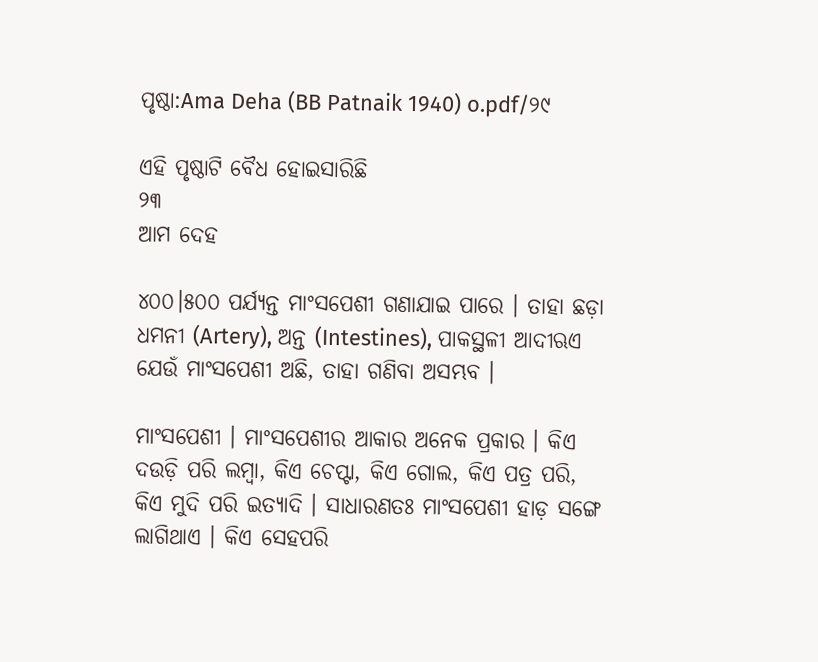ପୃଷ୍ଠା:Ama Deha (BB Patnaik 1940) o.pdf/୨୯

ଏହି ପୃଷ୍ଠାଟି ବୈଧ ହୋଇସାରିଛି
୨୩
ଆମ ଦେହ

୪୦୦।୫୦୦ ପର୍ଯ୍ୟନ୍ତ ମାଂସପେଶୀ ଗଣାଯାଇ ପାରେ । ତାହା ଛଡ଼ା ଧମନୀ (Artery), ଅନ୍ତ (Intestines), ପାକସ୍ଥଳୀ ଆଦୀଋଏ ଯେଉଁ ମାଂସପେଶୀ ଅଛି, ତାହା ଗଣିବା ଅସମ୍ଭବ ।

ମାଂସପେଶୀ । ମାଂସପେଶୀର ଆକାର ଅନେକ ପ୍ରକାର । କିଏ ଦଉଡ଼ି ପରି ଲମ୍ବା, କିଏ ଚେପ୍ଟା, କିଏ ଗୋଲ, କିଏ ପତ୍ର ପରି, କିଏ ମୁଦି ପରି ଇତ୍ୟାଦି । ସାଧାରଣତଃ ମାଂସପେଶୀ ହାଡ଼ ସଙ୍ଗେ ଲାଗିଥାଏ । କିଏ ସେହପରି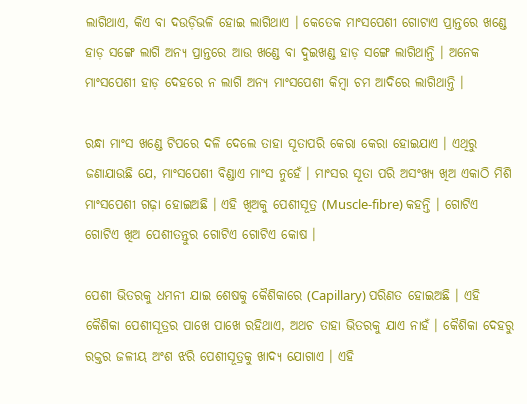ଲାଗିଥାଏ, କିଏ ବା ଦଉଡ଼ିଭଳି ହୋଇ ଲାଗିଥାଏ । କେତେକ ମାଂସପେଶୀ ଗୋଟାଏ ପ୍ରାନ୍ତରେ ଖଣ୍ଡେ ହାଡ଼ ସଙ୍ଗେ ଲାଗି ଅନ୍ୟ ପ୍ରାନ୍ତରେ ଆଉ ଖଣ୍ଡେ ବା ଦୁଇଖଣ୍ଡ ହାଡ଼ ସଙ୍ଗେ ଲାଗିଥାନ୍ତି । ଅନେକ ମାଂସପେଶୀ ହାଡ଼ ଦେହରେ ନ ଲାଗି ଅନ୍ୟ ମାଂସପେଶୀ କିମ୍ବା ଚମ ଆଦିରେ ଲାଗିଥାନ୍ତି ।

ରନ୍ଧା ମାଂସ ଖଣ୍ଡେ ଟିପରେ ଦଳି ଦେଲେ ତାହା ସୂତାପରି କେରା କେରା ହୋଇଯାଏ । ଏଥିରୁ ଜଣାଯାଉଛି ଯେ, ମାଂସପେଶୀ ବିଣ୍ଡାଏ ମାଂସ ନୁହେଁ । ମାଂସର ସୂତା ପରି ଅସଂଖ୍ୟ ଖିଅ ଏକାଠି ମିଶି ମାଂସପେଶୀ ଗଢ଼ା ହୋଇଅଛି । ଏହି ଖିଅକୁ ପେଶୀସୂତ୍ର (Muscle-fibre) କ‌ହନ୍ତି । ଗୋଟିଏ ଗୋଟିଏ ଖିଅ ପେଶୀତନ୍ତୁର ଗୋଟିଏ ଗୋଟିଏ କୋଷ ।

ପେଶୀ ଭିତରକୁ ଧମନୀ ଯାଇ ଶେଷକୁ କୈଶିକାରେ (Capillary) ପରିଣତ ହୋଇଅଛି । ଏହି କୈଶିକା ପେଶୀସୂତ୍ରର ପାଖେ ପାଖେ ରହିଥାଏ, ଅଥଚ ତାହା ଭିତରକୁ ଯାଏ ନାହଁ । କୈଶିକା ଦେହରୁ ରକ୍ତର ଜଳୀୟ ଅଂଶ ଝରି ପେଶୀସୂତ୍ରକୁ ଖାଦ୍ୟ ଯୋଗାଏ । ଏହି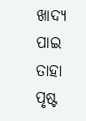ଖାଦ୍ୟ ପାଇ ତାହା ପୃଷ୍ଟ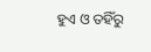ହୁଏ ଓ ତ‌ହିଁରୁ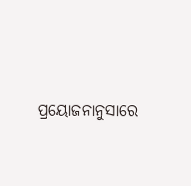ପ୍ରୟୋଜନାନୁସାରେ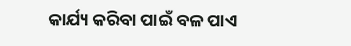କାର୍ଯ୍ୟ କରିବା ପାଇଁ ବଳ ପାଏ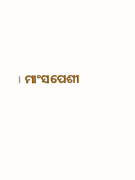। ମାଂସପେଶୀ